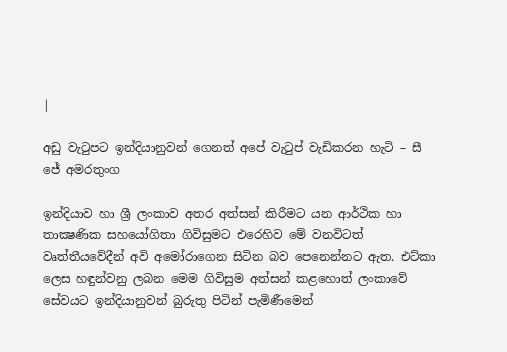|

අඩු වැටුපට ඉන්දියානුවන් ගෙනත් අපේ වැටුප් වැඩිකරන හැටි – සී ජේ අමරතුංග

ඉන්දියාව හා ශ්‍රී ලංකාව අතර අත්සන් කිරීමට යන ආර්ථික හා තාක්‍ෂණික සහයෝගිතා ගිවිසුමට එරෙහිව මේ වනවිටත් වෘත්තීයවේදීන් අවි අමෝරාගෙන සිටින බව පෙනෙන්නට ඇත. එට්කා ලෙස හඳුන්වනු ලබන මෙම ගිවිසුම අත්සන් කළහොත් ලංකාවේ සේවයට ඉන්දියානුවන් බුරුතු පිටින් පැමිණීමෙන්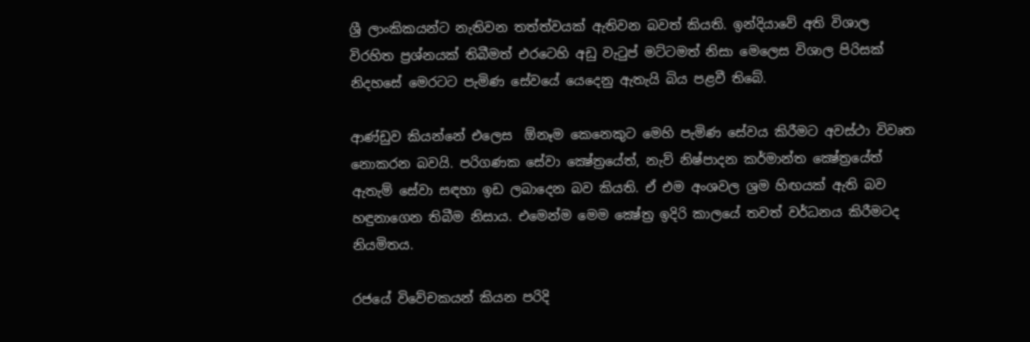ශ්‍රී ලාංකිකයන්ට නැතිවන තත්ත්වයක් ඇතිවන බවත් කියති. ඉන්දියාවේ අති විශාල විරහිත ප්‍රශ්නයක් තිබීමත් එරටෙහි අඩු වැටුප් මට්ටමත් නිසා මෙලෙස විශාල පිරිසක් නිදහසේ මෙරටට පැමිණ සේවයේ යෙදෙනු ඇතැයි බිය පළවී තිබේ.

ආණ්ඩුව කියන්නේ එලෙස  ඕනෑම කෙනෙකුට මෙහි පැමිණ සේවය කිරීමට අවස්ථා විවෘත නොකරන බවයි. පරිගණක සේවා ක්‍ෂේත්‍රයේත්, නැව් නිෂ්පාදන කර්මාන්ත ක්‍ෂේත්‍රයේත් ඇතැම් සේවා සඳහා ඉඩ ලබාදෙන බව කියති. ඒ එම අංශවල ශ්‍රම හිඟයක් ඇති බව හඳුනාගෙන තිබීම නිසාය. එමෙන්ම මෙම ක්‍ෂේත්‍ර ඉදිරි කාලයේ තවත් වර්ධනය කිරීමටද නියමිතය.

රජයේ විවේචකයන් කියන පරිදි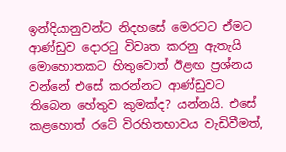ඉන්දියානුවන්ට නිදහසේ මෙරටට ඒමට ආණ්ඩුව දොරටු විවෘත කරනු ඇතැයි මොහොතකට හිතුවොත් ඊළඟ ප්‍රශ්නය වන්නේ එසේ කරන්නට ආණ්ඩුවට තිබෙන හේතුව කුමක්ද? යන්නයි. එසේ කළහොත් රටේ විරහිතභාවය වැඩිවීමත්,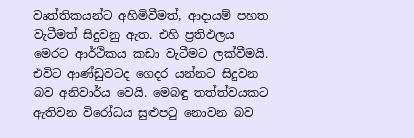වෘත්තිකයන්ට අහිමිවීමත්, ආදායම් පහත වැටීමත් සිදුවනු ඇත. එහි ප්‍රතිඵලය මෙරට ආර්ථිකය කඩා වැටීමට ලක්වීමයි. එවිට ආණ්ඩුවටද ගෙදර යන්නට සිදුවන බව අනිවාර්ය වෙයි. මෙබඳු තත්ත්වයකට ඇතිවන විරෝධය සුළුපටු නොවන බව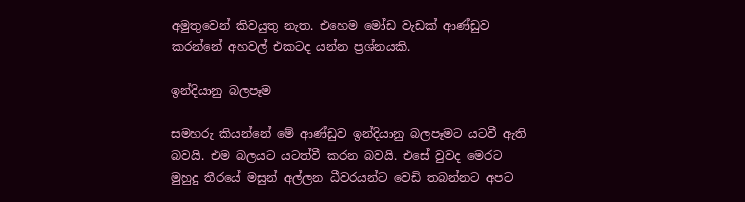අමුතුවෙන් කිවයුතු නැත. එහෙම මෝඩ වැඩක් ආණ්ඩුව කරන්නේ අහවල් එකටද යන්න ප්‍රශ්නයකි.

ඉන්දියානු බලපෑම

සමහරු කියන්නේ මේ ආණ්ඩුව ඉන්දියානු බලපෑමට යටවී ඇති බවයි. එම බලයට යටත්වී කරන බවයි. එසේ වුවද මෙරට මුහුදු තීරයේ මසුන් අල්ලන ධීවරයන්ට වෙඩි තබන්නට අපට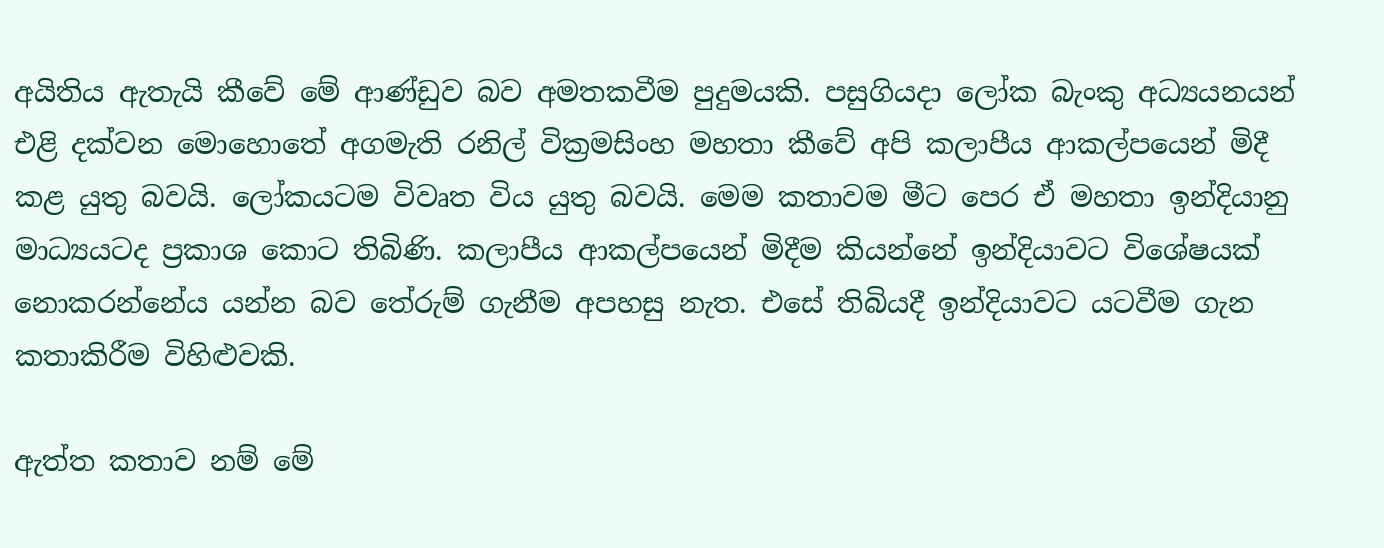අයිතිය ඇතැයි කීවේ මේ ආණ්ඩුව බව අමතකවීම පුදුමයකි. පසුගියදා ලෝක බැංකු අධ්‍යයනයන් එළි දක්වන මොහොතේ අගමැති රනිල් වික්‍රමසිංහ මහතා කීවේ අපි කලාපීය ආකල්පයෙන් මිදී කළ යුතු බවයි. ලෝකයටම විවෘත විය යුතු බවයි. මෙම කතාවම මීට පෙර ඒ මහතා ඉන්දියානු මාධ්‍යයටද ප්‍රකාශ කොට තිබිණි. කලාපීය ආකල්පයෙන් මිදීම කියන්නේ ඉන්දියාවට විශේෂයක් නොකරන්නේය යන්න බව තේරුම් ගැනීම අපහසු නැත. එසේ තිබියදී ඉන්දියාවට යටවීම ගැන කතාකිරීම විහිළුවකි.

ඇත්ත කතාව නම් මේ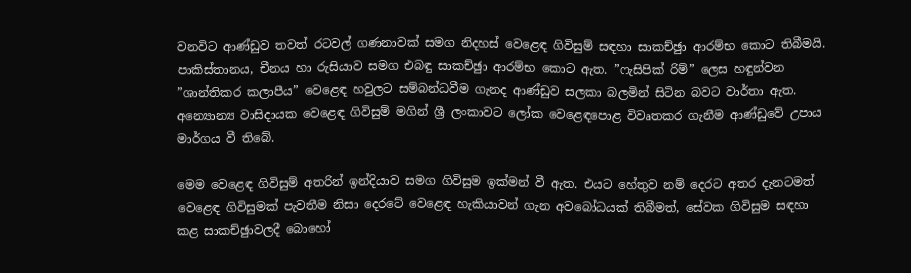වනවිට ආණ්ඩුව තවත් රටවල් ගණනාවක් සමග නිදහස් වෙළෙඳ ගිවිසුම් සඳහා සාකච්ඡුා ආරම්භ කොට තිබීමයි. පාකිස්තානය, චීනය හා රුසියාව සමග එබඳු සාකච්ඡුා ආරම්භ කොට ඇත. ”ෆැසිපික් රිම්” ලෙස හඳුන්වන ”ශාන්තිකර කලාපීය” වෙළෙඳ හවුලට සම්බන්ධවීම ගැනද ආණ්ඩුව සලකා බලමින් සිටින බවට වාර්තා ඇත. අන්‍යොන්‍ය වාසිදායක වෙළෙඳ ගිවිසුම් මගින් ශ්‍රී ලංකාවට ලෝක වෙළෙඳපොළ විවෘතකර ගැනීම ආණ්ඩුවේ උපාය මාර්ගය වී තිබේ.

මෙම වෙළෙඳ ගිවිසුම් අතරින් ඉන්දියාව සමග ගිවිසුම ඉක්මන් වී ඇත. එයට හේතුව නම් දෙරට අතර දැනටමත් වෙළෙඳ ගිවිසුමක් පැවතීම නිසා දෙරටේ වෙළෙඳ හැකියාවන් ගැන අවබෝධයක් තිබීමත්, සේවක ගිවිසුම සඳහා කළ සාකච්ඡුාවලදී බොහෝ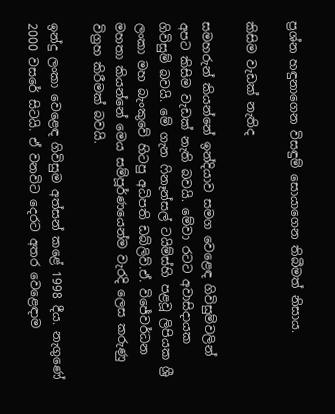ප්‍රශ්න හඳුනාගෙන විසඳුම් සොයාගෙන තිබීමත් නිසාය.

කිසිම වැඩක් නැතිද

සමහරුන් කියන්නේ ඉන්දියාව සමග වෙළෙඳ ගිවිසුම්වලින් අපට කිසිම වැඩක් නැති බවයි. මේවා රටට අවාසිදායක ගිවිසුම් බවයි. මේ ගැන ෆිනෑන්සල් ටයිම්ස්හි පළවූ ලිපියක ශ්‍රී ලංකා මහ බැංකුවේ හිටපු අධිපති ඩබ්ලිව්.ඒ. විජේවර්ධන මහතා කියන්නේ මෙය සම්පූර්ණයෙන්ම වැරදි ලෙස කරුණු විග්‍රහ කිරීමක් බවයි.

ඉන්දු ලංකා වෙළෙඳ ගිවිසුම අත්සන් කළේ 1998 දීය. නැගුණේ 2000 වසරේ සිටයි. ඒ වනවිට දෙරට අතර වෙළෙඳාම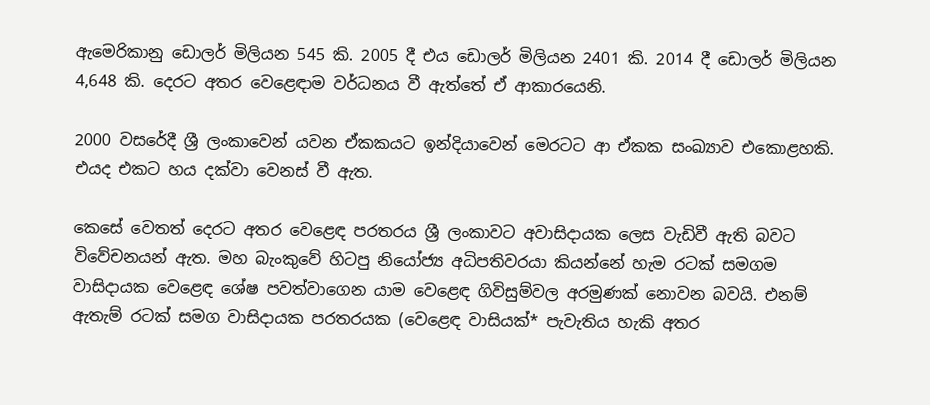ඇමෙරිකානු ඩොලර් මිලියන 545 කි. 2005 දී එය ඩොලර් මිලියන 2401 කි. 2014 දී ඩොලර් මිලියන 4,648 කි. දෙරට අතර වෙළෙඳාම වර්ධනය වී ඇත්තේ ඒ ආකාරයෙනි.

2000 වසරේදී ශ්‍රී ලංකාවෙන් යවන ඒකකයට ඉන්දියාවෙන් මෙරටට ආ ඒකක සංඛ්‍යාව එකොළහකි. එයද එකට හය දක්වා වෙනස් වී ඇත.

කෙසේ වෙතත් දෙරට අතර වෙළෙඳ පරතරය ශ්‍රී ලංකාවට අවාසිදායක ලෙස වැඩිවී ඇති බවට විවේචනයන් ඇත. මහ බැංකුවේ හිටපු නියෝජ්‍ය අධිපතිවරයා කියන්නේ හැම රටක් සමගම වාසිදායක වෙළෙඳ ශේෂ පවත්වාගෙන යාම වෙළෙඳ ගිවිසුම්වල අරමුණක් නොවන බවයි. එනම් ඇතැම් රටක් සමග වාසිදායක පරතරයක (වෙළෙඳ වාසියක්* පැවැතිය හැකි අතර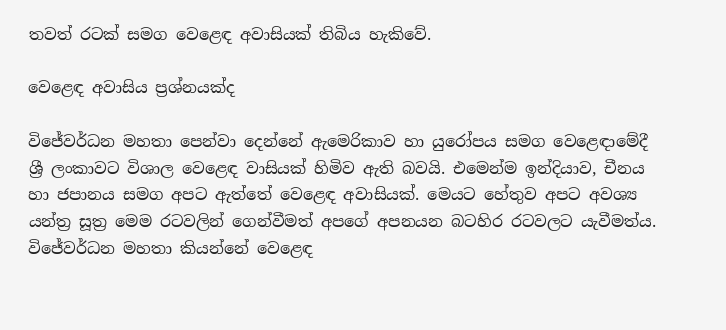තවත් රටක් සමග වෙළෙඳ අවාසියක් තිබිය හැකිවේ.

වෙළෙඳ අවාසිය ප්‍රශ්නයක්ද

විජේවර්ධන මහතා පෙන්වා දෙන්නේ ඇමෙරිකාව හා යුරෝපය සමග වෙළෙඳාමේදී ශ්‍රී ලංකාවට විශාල වෙළෙඳ වාසියක් හිමිව ඇති බවයි. එමෙන්ම ඉන්දියාව, චීනය හා ජපානය සමග අපට ඇත්තේ වෙළෙඳ අවාසියක්. මෙයට හේතුව අපට අවශ්‍ය යන්ත්‍ර සූත්‍ර මෙම රටවලින් ගෙන්වීමත් අපගේ අපනයන බටහිර රටවලට යැවීමත්ය. විජේවර්ධන මහතා කියන්නේ වෙළෙඳ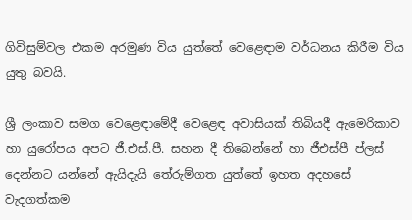ගිවිසුම්වල එකම අරමුණ විය යුත්තේ වෙළෙඳාම වර්ධනය කිරීම විය යුතු බවයි.

ශ්‍රී ලංකාව සමග වෙළෙඳාමේදී වෙළෙඳ අවාසියක් තිබියදී ඇමෙරිකාව හා යුරෝපය අපට ජී.එස්.පී. සහන දී තිබෙන්නේ හා ජීඑස්පී ප්ලස් දෙන්නට යන්නේ ඇයිදැයි තේරුම්ගත යුත්තේ ඉහත අදහසේ වැදගත්කම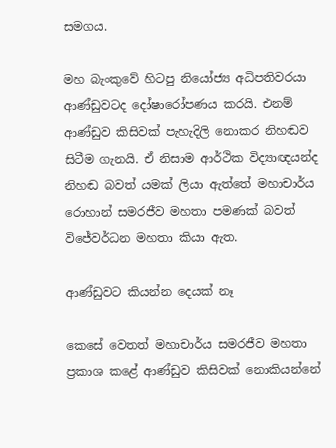සමගය.

මහ බැංකුවේ හිටපු නියෝජ්‍ය අධිපතිවරයා ආණ්ඩුවටද දෝෂාරෝපණය කරයි. එනම් ආණ්ඩුව කිසිවක් පැහැදිලි නොකර නිහඬව සිටීම ගැනයි. ඒ නිසාම ආර්ථික විද්‍යාඥයන්ද නිහඬ බවත් යමක් ලියා ඇත්තේ මහාචාර්ය රොහාන් සමරජීව මහතා පමණක් බවත් විජේවර්ධන මහතා කියා ඇත.

ආණ්ඩුවට කියන්න දෙයක් නෑ

කෙසේ වෙතත් මහාචාර්ය සමරජීව මහතා ප්‍රකාශ කළේ ආණ්ඩුව කිසිවක් නොකියන්නේ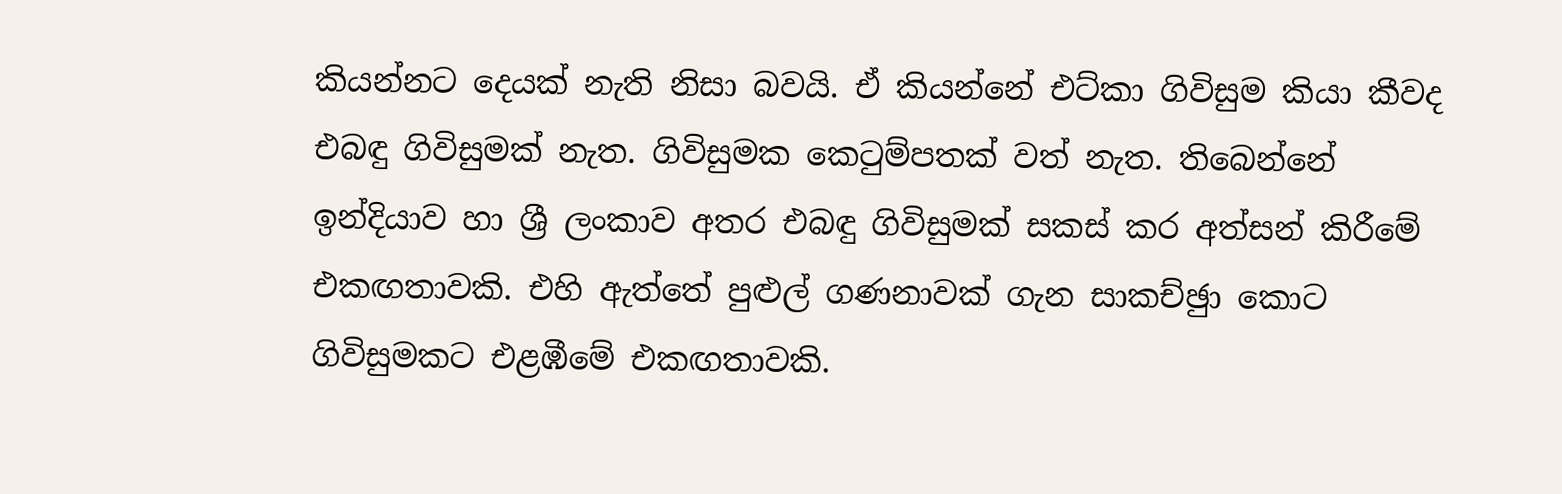කියන්නට දෙයක් නැති නිසා බවයි. ඒ කියන්නේ එට්කා ගිවිසුම කියා කීවද එබඳු ගිවිසුමක් නැත. ගිවිසුමක කෙටුම්පතක් වත් නැත. තිබෙන්නේ ඉන්දියාව හා ශ්‍රී ලංකාව අතර එබඳු ගිවිසුමක් සකස් කර අත්සන් කිරීමේ එකඟතාවකි. එහි ඇත්තේ පුළුල් ගණනාවක් ගැන සාකච්ඡුා කොට ගිවිසුමකට එළඹීමේ එකඟතාවකි.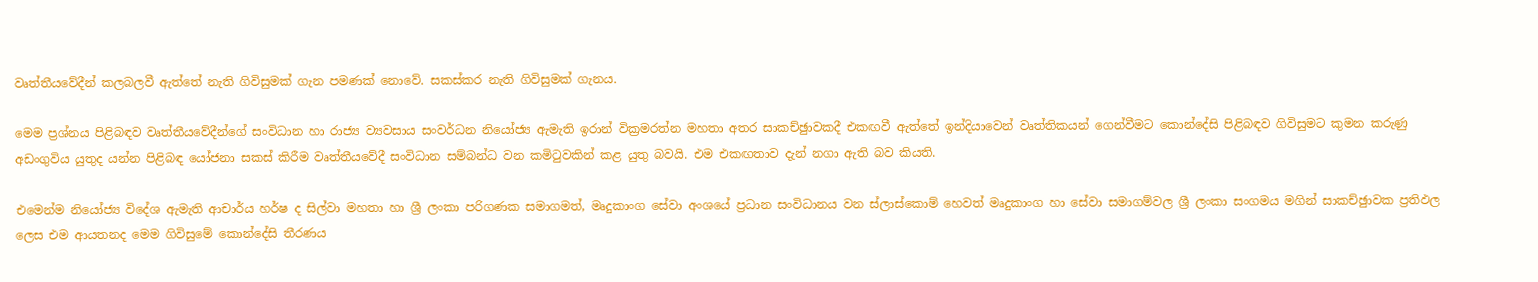වෘත්තීයවේදීන් කලබලවී ඇත්තේ නැති ගිවිසුමක් ගැන පමණක් නොවේ. සකස්කර නැති ගිවිසුමක් ගැනය.

මෙම ප්‍රශ්නය පිළිබඳව වෘත්තීයවේදීන්ගේ සංවිධාන හා රාජ්‍ය ව්‍යවසාය සංවර්ධන නියෝජ්‍ය ඇමැති ඉරාන් වික්‍රමරත්න මහතා අතර සාකච්ඡුාවකදී එකඟවී ඇත්තේ ඉන්දියාවෙන් වෘත්තිකයන් ගෙන්වීමට කොන්දේසි පිළිබඳව ගිවිසුමට කුමන කරුණු අඩංගුවිය යුතුද යන්න පිළිබඳ යෝජනා සකස් කිරීම වෘත්තීයවේදී සංවිධාන සම්බන්ධ වන කමිටුවකින් කළ යුතු බවයි. එම එකඟතාව දැන් නගා ඇති බව කියති.

එමෙන්ම නියෝජ්‍ය විදේශ ඇමැති ආචාර්ය හර්ෂ ද සිල්වා මහතා හා ශ්‍රී ලංකා පරිගණක සමාගමත්, මෘදුකාංග සේවා අංශයේ ප්‍රධාන සංවිධානය වන ස්ලාස්කොම් හෙවත් මෘදුකාංග හා සේවා සමාගම්වල ශ්‍රී ලංකා සංගමය මගින් සාකච්ඡුාවක ප්‍රතිඵල ලෙස එම ආයතනද මෙම ගිවිසුමේ කොන්දේසි තීරණය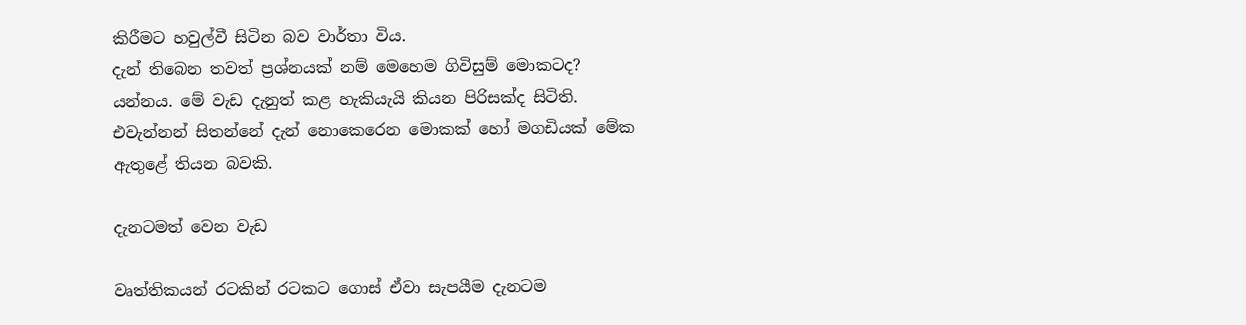කිරීමට හවුල්වී සිටින බව වාර්තා විය.
දැන් තිබෙන තවත් ප්‍රශ්නයක් නම් මෙහෙම ගිවිසුම් මොකටද? යන්නය. මේ වැඩ දැනුත් කළ හැකියැයි කියන පිරිසක්ද සිටිති. එවැන්නන් සිතන්නේ දැන් නොකෙරෙන මොකක් හෝ මගඩියක් මේක ඇතුළේ තියන බවකි.

දැනටමත් වෙන වැඩ

වෘත්තිකයන් රටකින් රටකට ගොස් ඒවා සැපයීම දැනටම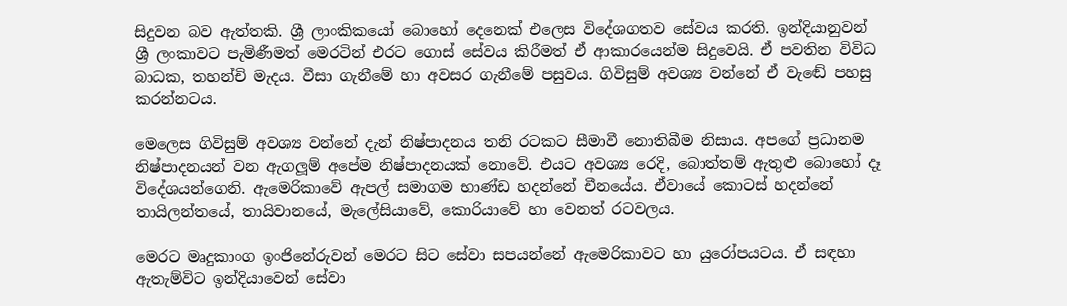සිදුවන බව ඇත්තකි. ශ්‍රී ලාංකිකයෝ බොහෝ දෙනෙක් එලෙස විදේශගතව සේවය කරති. ඉන්දියානුවන් ශ්‍රී ලංකාවට පැමිණීමත් මෙරටින් එරට ගොස් සේවය කිරීමත් ඒ ආකාරයෙන්ම සිදුවෙයි. ඒ පවතින විවිධ බාධක, තහන්චි මැදය. වීසා ගැනීමේ හා අවසර ගැනීමේ පසුවය. ගිවිසුම් අවශ්‍ය වන්නේ ඒ වැඬේ පහසු කරන්නටය.

මෙලෙස ගිවිසුම් අවශ්‍ය වන්නේ දැන් නිෂ්පාදනය තනි රටකට සීමාවී නොතිබීම නිසාය. අපගේ ප්‍රධානම නිෂ්පාදනයන් වන ඇගලූම් අපේම නිෂ්පාදනයක් නොවේ. එයට අවශ්‍ය රෙදි, බොත්තම් ඇතුළු බොහෝ දෑ විදේශයන්ගෙනි. ඇමෙරිකාවේ ඇපල් සමාගම භාණ්ඩ හදන්නේ චීනයේය. ඒවායේ කොටස් හදන්නේ තායිලන්තයේ, තායිවානයේ, මැලේසියාවේ, කොරියාවේ හා වෙනත් රටවලය.

මෙරට මෘදුකාංග ඉංජිනේරුවන් මෙරට සිට සේවා සපයන්නේ ඇමෙරිකාවට හා යුරෝපයටය. ඒ සඳහා ඇතැම්විට ඉන්දියාවෙන් සේවා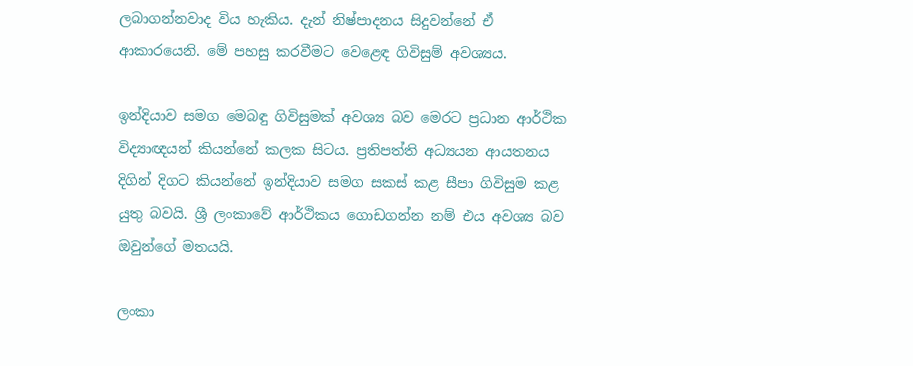ලබාගන්නවාද විය හැකිය. දැන් නිෂ්පාදනය සිදුවන්නේ ඒ ආකාරයෙනි. මේ පහසු කරවීමට වෙළෙඳ ගිවිසුම් අවශ්‍යය.

ඉන්දියාව සමග මෙබඳු ගිවිසුමක් අවශ්‍ය බව මෙරට ප්‍රධාන ආර්ථික විද්‍යාඥයන් කියන්නේ කලක සිටය. ප්‍රතිපත්ති අධ්‍යයන ආයතනය දිගින් දිගට කියන්නේ ඉන්දියාව සමග සකස් කළ සීපා ගිවිසුම කළ යුතු බවයි. ශ්‍රී ලංකාවේ ආර්ථිකය ගොඩගන්න නම් එය අවශ්‍ය බව ඔවුන්ගේ මතයයි.

ලංකා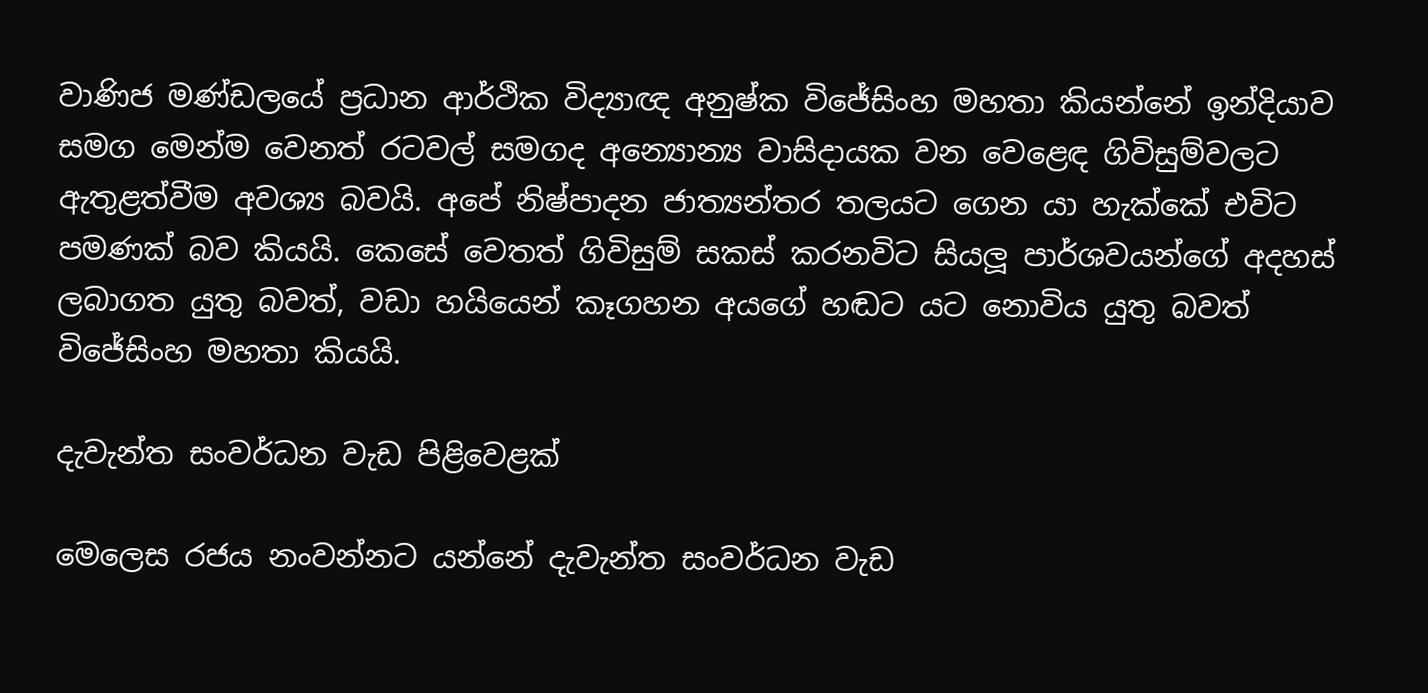වාණිජ මණ්ඩලයේ ප්‍රධාන ආර්ථික විද්‍යාඥ අනුෂ්ක විජේසිංහ මහතා කියන්නේ ඉන්දියාව සමග මෙන්ම වෙනත් රටවල් සමගද අන්‍යොන්‍ය වාසිදායක වන වෙළෙඳ ගිවිසුම්වලට ඇතුළත්වීම අවශ්‍ය බවයි. අපේ නිෂ්පාදන ජාත්‍යන්තර තලයට ගෙන යා හැක්කේ එවිට පමණක් බව කියයි. කෙසේ වෙතත් ගිවිසුම් සකස් කරනවිට සියලූ පාර්ශවයන්ගේ අදහස් ලබාගත යුතු බවත්, වඩා හයියෙන් කෑගහන අයගේ හඬට යට නොවිය යුතු බවත් විජේසිංහ මහතා කියයි.

දැවැන්ත සංවර්ධන වැඩ පිළිවෙළක්

මෙලෙස රජය නංවන්නට යන්නේ දැවැන්ත සංවර්ධන වැඩ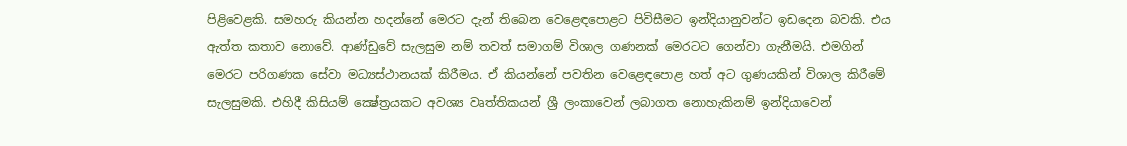පිළිවෙළකි. සමහරු කියන්න හදන්නේ මෙරට දැන් තිබෙන වෙළෙඳපොළට පිවිසීමට ඉන්දියානුවන්ට ඉඩදෙන බවකි. එය ඇත්ත කතාව නොවේ. ආණ්ඩුවේ සැලසුම නම් තවත් සමාගම් විශාල ගණනක් මෙරටට ගෙන්වා ගැනීමයි. එමගින් මෙරට පරිගණක සේවා මධ්‍යස්ථානයක් කිරීමය. ඒ කියන්නේ පවතින වෙළෙඳපොළ හත් අට ගුණයකින් විශාල කිරීමේ සැලසුමකි. එහිදී කිසියම් ක්‍ෂේත්‍රයකට අවශ්‍ය වෘත්තිකයන් ශ්‍රී ලංකාවෙන් ලබාගත නොහැකිනම් ඉන්දියාවෙන්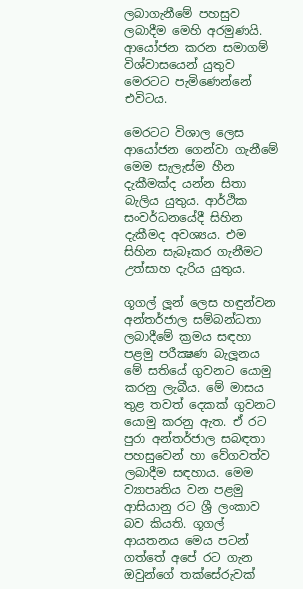ලබාගැනීමේ පහසුව ලබාදීම මෙහි අරමුණයි. ආයෝජන කරන සමාගම් විශ්වාසයෙන් යුතුව මෙරටට පැමිණෙන්නේ එවිටය.

මෙරටට විශාල ලෙස ආයෝජන ගෙන්වා ගැනීමේ මෙම සැලැස්ම හීන දැකීමක්ද යන්න සිතා බැලිය යුතුය. ආර්ථික සංවර්ධනයේදී සිහින දැකීමද අවශ්‍යය. එම සිහින සැබෑකර ගැනීමට උත්සාහ දැරිය යුතුය.

ගූගල් ලූන් ලෙස හඳුන්වන අන්තර්ජාල සම්බන්ධතා ලබාදීමේ ක්‍රමය සඳහා පළමු පරීක්‍ෂණ බැලූනය මේ සතියේ ගුවනට යොමු කරනු ලැබීය. මේ මාසය තුළ තවත් දෙකක් ගුවනට යොමු කරනු ඇත. ඒ රට පුරා අන්තර්ජාල සබඳතා පහසුවෙන් හා වේගවත්ව ලබාදීම සඳහාය. මෙම ව්‍යාපෘතිය වන පළමු ආසියානු රට ශ්‍රී ලංකාව බව කියති. ගූගල් ආයතනය මෙය පටන් ගත්තේ අපේ රට ගැන ඔවුන්ගේ තක්සේරුවක්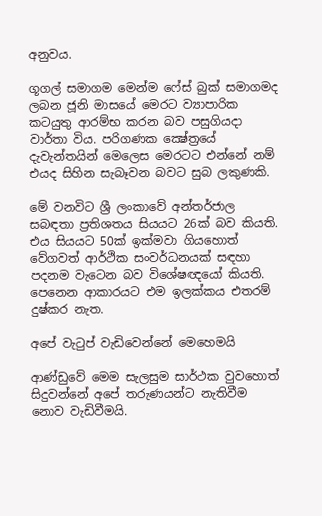අනුවය.

ගූගල් සමාගම මෙන්ම ෆේස් බුක් සමාගමද ලබන ජූනි මාසයේ මෙරට ව්‍යාපාරික කටයුතු ආරම්භ කරන බව පසුගියදා වාර්තා විය. පරිගණක ක්‍ෂේත්‍රයේ දැවැන්තයින් මෙලෙස මෙරටට එන්නේ නම් එයද සිහින සැබෑවන බවට සුබ ලකුණකි.

මේ වනවිට ශ්‍රී ලංකාවේ අන්තර්ජාල සබඳතා ප්‍රතිශතය සියයට 26ක් බව කියති. එය සියයට 50ක් ඉක්මවා ගියහොත් වේගවත් ආර්ථික සංවර්ධනයක් සඳහා පදනම වැටෙන බව විශේෂඥයෝ කියති. පෙනෙන ආකාරයට එම ඉලක්කය එතරම් දුෂ්කර නැත.

අපේ වැටුප් වැඩිවෙන්නේ මෙහෙමයි

ආණ්ඩුවේ මෙම සැලසුම සාර්ථක වුවහොත් සිදුවන්නේ අපේ තරුණයන්ට නැතිවීම නොව වැඩිවීමයි.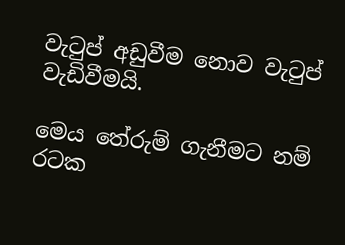වැටුප් අඩුවීම නොව වැටුප් වැඩිවීමයි.

මෙය තේරුම් ගැනීමට නම් රටක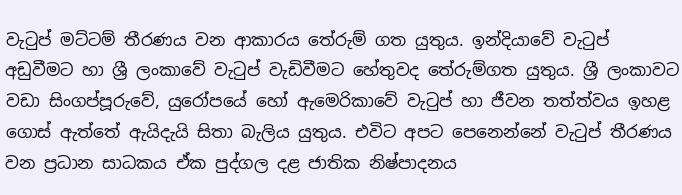වැටුප් මට්ටම් තීරණය වන ආකාරය තේරුම් ගත යුතුය. ඉන්දියාවේ වැටුප් අඩුවීමට හා ශ්‍රී ලංකාවේ වැටුප් වැඩිවීමට හේතුවද තේරුම්ගත යුතුය. ශ්‍රී ලංකාවට වඩා සිංගප්පූරුවේ, යුරෝපයේ හෝ ඇමෙරිකාවේ වැටුප් හා ජීවන තත්ත්වය ඉහළ ගොස් ඇත්තේ ඇයිදැයි සිතා බැලිය යුතුය. එවිට අපට පෙනෙන්නේ වැටුප් තීරණය වන ප්‍රධාන සාධකය ඒක පුද්ගල දළ ජාතික නිෂ්පාදනය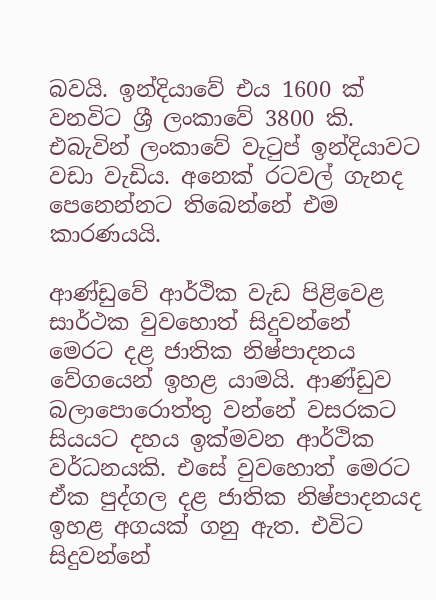බවයි. ඉන්දියාවේ එය 1600 ක් වනවිට ශ්‍රී ලංකාවේ 3800 කි. එබැවින් ලංකාවේ වැටුප් ඉන්දියාවට වඩා වැඩිය. අනෙක් රටවල් ගැනද පෙනෙන්නට තිබෙන්නේ එම කාරණයයි.

ආණ්ඩුවේ ආර්ථික වැඩ පිළිවෙළ සාර්ථක වුවහොත් සිදුවන්නේ මෙරට දළ ජාතික නිෂ්පාදනය වේගයෙන් ඉහළ යාමයි. ආණ්ඩුව බලාපොරොත්තු වන්නේ වසරකට සියයට දහය ඉක්මවන ආර්ථික වර්ධනයකි. එසේ වුවහොත් මෙරට ඒක පුද්ගල දළ ජාතික නිෂ්පාදනයද ඉහළ අගයක් ගනු ඇත. එවිට සිදුවන්නේ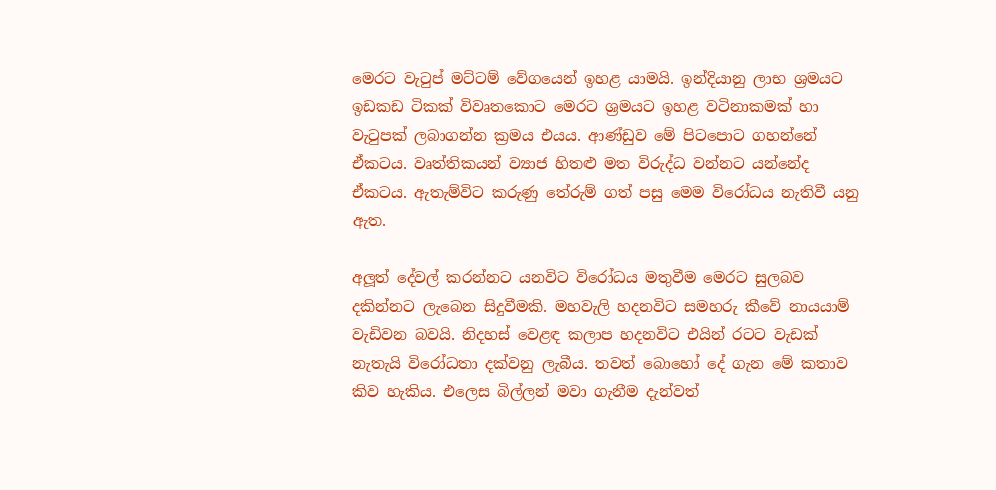මෙරට වැටුප් මට්ටම් වේගයෙන් ඉහළ යාමයි. ඉන්දියානු ලාභ ශ්‍රමයට ඉඩකඩ ටිකක් විවෘතකොට මෙරට ශ්‍රමයට ඉහළ වටිනාකමක් හා වැටුපක් ලබාගන්න ක්‍රමය එයය. ආණ්ඩුව මේ පිටපොට ගහන්නේ ඒකටය. වෘත්තිකයන් ව්‍යාජ හිතළු මත විරුද්ධ වන්නට යන්නේද ඒකටය. ඇතැම්විට කරුණු තේරුම් ගත් පසු මෙම විරෝධය නැතිවී යනු ඇත.

අලූත් දේවල් කරන්නට යනවිට විරෝධය මතුවීම මෙරට සුලබව දකින්නට ලැබෙන සිදුවීමකි. මහවැලි හදනවිට සමහරු කීවේ නායයාම් වැඩිවන බවයි. නිදහස් වෙළඳ කලාප හදනවිට එයින් රටට වැඩක් නැතැයි විරෝධතා දක්වනු ලැබීය. තවත් බොහෝ දේ ගැන මේ කතාව කිව හැකිය. එලෙස බිල්ලන් මවා ගැනීම දැන්වත්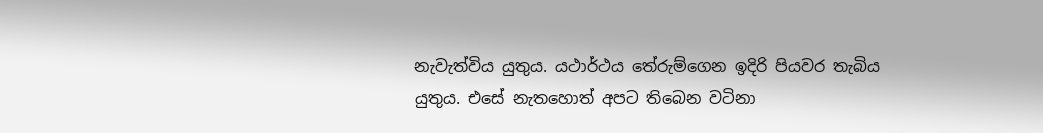නැවැත්විය යුතුය. යථාර්ථය තේරුම්ගෙන ඉදිරි පියවර තැබිය යුතුය. එසේ නැතහොත් අපට තිබෙන වටිනා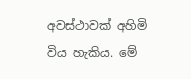අවස්ථාවක් අහිමි විය හැකිය. මේ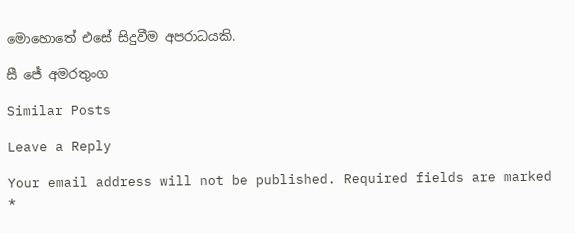මොහොතේ එසේ සිදුවීම අපරාධයකි.

සී ජේ අමරතුංග

Similar Posts

Leave a Reply

Your email address will not be published. Required fields are marked *